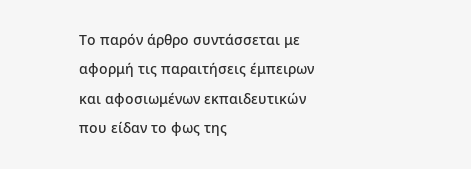Το παρόν άρθρο συντάσσεται με αφορμή τις παραιτήσεις έμπειρων και αφοσιωμένων εκπαιδευτικών που είδαν το φως της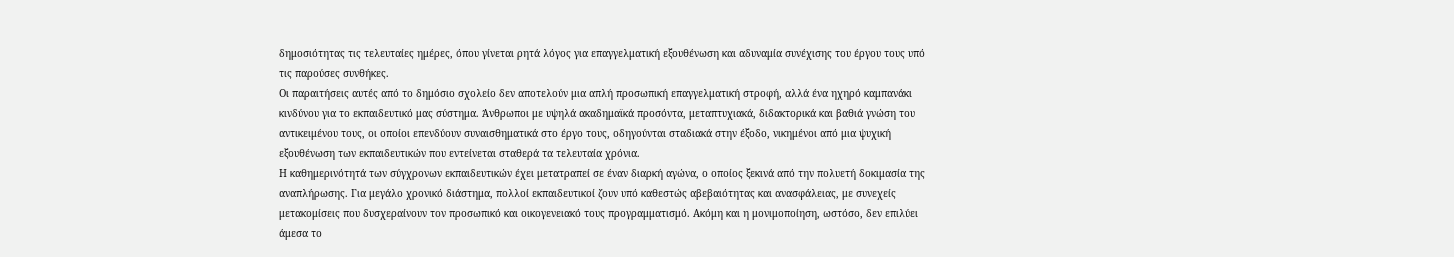δημοσιότητας τις τελευταίες ημέρες, όπου γίνεται ρητά λόγος για επαγγελματική εξουθένωση και αδυναμία συνέχισης του έργου τους υπό τις παρούσες συνθήκες.
Οι παραιτήσεις αυτές από το δημόσιο σχολείο δεν αποτελούν μια απλή προσωπική επαγγελματική στροφή, αλλά ένα ηχηρό καμπανάκι κινδύνου για το εκπαιδευτικό μας σύστημα. Άνθρωποι με υψηλά ακαδημαϊκά προσόντα, μεταπτυχιακά, διδακτορικά και βαθιά γνώση του αντικειμένου τους, οι οποίοι επενδύουν συναισθηματικά στο έργο τους, οδηγούνται σταδιακά στην έξοδο, νικημένοι από μια ψυχική εξουθένωση των εκπαιδευτικών που εντείνεται σταθερά τα τελευταία χρόνια.
Η καθημερινότητά των σύγχρονων εκπαιδευτικών έχει μετατραπεί σε έναν διαρκή αγώνα, ο οποίος ξεκινά από την πολυετή δοκιμασία της αναπλήρωσης. Για μεγάλο χρονικό διάστημα, πολλοί εκπαιδευτικοί ζουν υπό καθεστώς αβεβαιότητας και ανασφάλειας, με συνεχείς μετακομίσεις που δυσχεραίνουν τον προσωπικό και οικογενειακό τους προγραμματισμό. Ακόμη και η μονιμοποίηση, ωστόσο, δεν επιλύει άμεσα το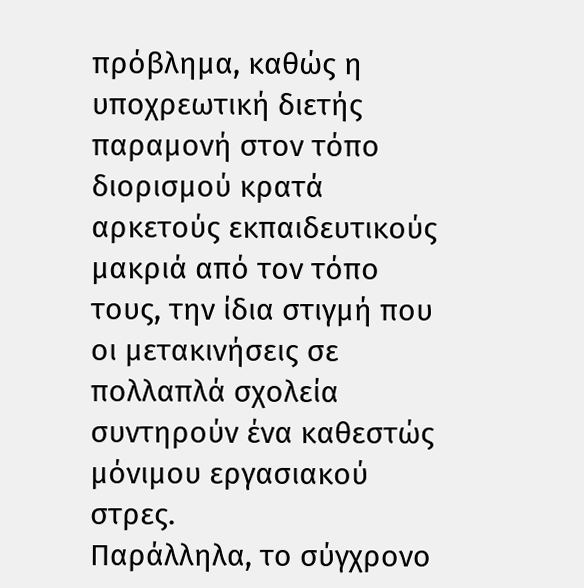πρόβλημα, καθώς η υποχρεωτική διετής παραμονή στον τόπο διορισμού κρατά αρκετούς εκπαιδευτικούς μακριά από τον τόπο τους, την ίδια στιγμή που οι μετακινήσεις σε πολλαπλά σχολεία συντηρούν ένα καθεστώς μόνιμου εργασιακού στρες.
Παράλληλα, το σύγχρονο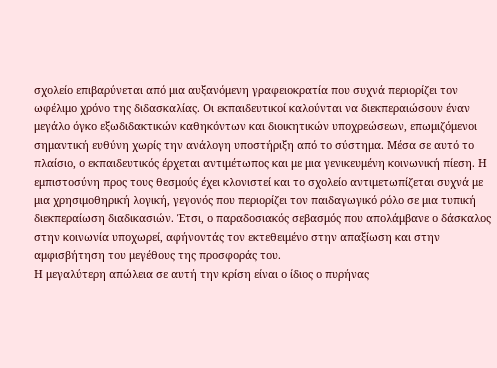σχολείο επιβαρύνεται από μια αυξανόμενη γραφειοκρατία που συχνά περιορίζει τον ωφέλιμο χρόνο της διδασκαλίας. Οι εκπαιδευτικοί καλούνται να διεκπεραιώσουν έναν μεγάλο όγκο εξωδιδακτικών καθηκόντων και διοικητικών υποχρεώσεων, επωμιζόμενοι σημαντική ευθύνη χωρίς την ανάλογη υποστήριξη από το σύστημα. Μέσα σε αυτό το πλαίσιο, ο εκπαιδευτικός έρχεται αντιμέτωπος και με μια γενικευμένη κοινωνική πίεση. Η εμπιστοσύνη προς τους θεσμούς έχει κλονιστεί και το σχολείο αντιμετωπίζεται συχνά με μια χρησιμοθηρική λογική, γεγονός που περιορίζει τον παιδαγωγικό ρόλο σε μια τυπική διεκπεραίωση διαδικασιών. Έτσι, ο παραδοσιακός σεβασμός που απολάμβανε ο δάσκαλος στην κοινωνία υποχωρεί, αφήνοντάς τον εκτεθειμένο στην απαξίωση και στην αμφισβήτηση του μεγέθους της προσφοράς του.
Η μεγαλύτερη απώλεια σε αυτή την κρίση είναι ο ίδιος ο πυρήνας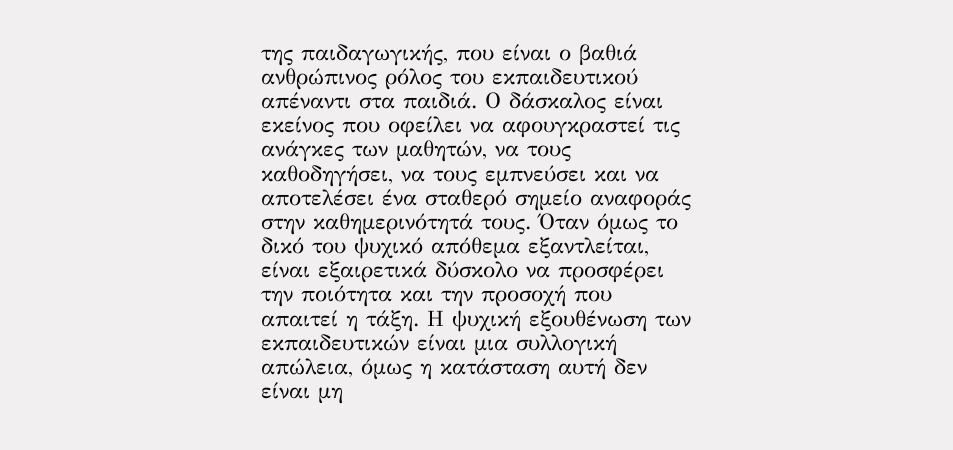της παιδαγωγικής, που είναι ο βαθιά ανθρώπινος ρόλος του εκπαιδευτικού απέναντι στα παιδιά. Ο δάσκαλος είναι εκείνος που οφείλει να αφουγκραστεί τις ανάγκες των μαθητών, να τους καθοδηγήσει, να τους εμπνεύσει και να αποτελέσει ένα σταθερό σημείο αναφοράς στην καθημερινότητά τους. Όταν όμως το δικό του ψυχικό απόθεμα εξαντλείται, είναι εξαιρετικά δύσκολο να προσφέρει την ποιότητα και την προσοχή που απαιτεί η τάξη. Η ψυχική εξουθένωση των εκπαιδευτικών είναι μια συλλογική απώλεια, όμως η κατάσταση αυτή δεν είναι μη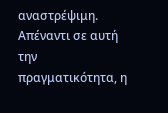αναστρέψιμη.
Απέναντι σε αυτή την πραγματικότητα, η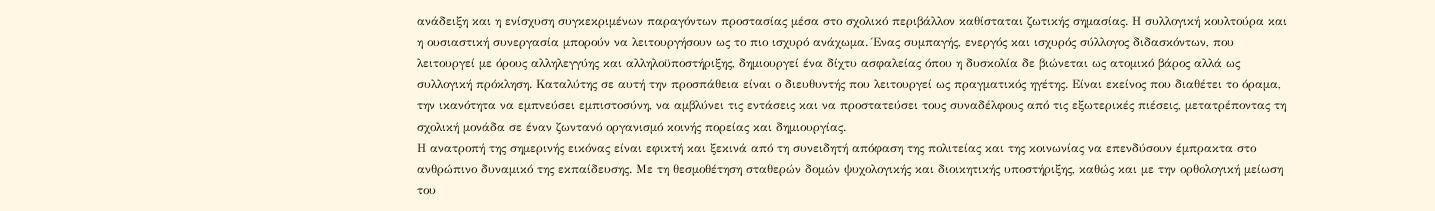ανάδειξη και η ενίσχυση συγκεκριμένων παραγόντων προστασίας μέσα στο σχολικό περιβάλλον καθίσταται ζωτικής σημασίας. Η συλλογική κουλτούρα και η ουσιαστική συνεργασία μπορούν να λειτουργήσουν ως το πιο ισχυρό ανάχωμα. Ένας συμπαγής, ενεργός και ισχυρός σύλλογος διδασκόντων, που λειτουργεί με όρους αλληλεγγύης και αλληλοϋποστήριξης, δημιουργεί ένα δίχτυ ασφαλείας όπου η δυσκολία δε βιώνεται ως ατομικό βάρος αλλά ως συλλογική πρόκληση. Καταλύτης σε αυτή την προσπάθεια είναι ο διευθυντής που λειτουργεί ως πραγματικός ηγέτης. Είναι εκείνος που διαθέτει το όραμα, την ικανότητα να εμπνεύσει εμπιστοσύνη, να αμβλύνει τις εντάσεις και να προστατεύσει τους συναδέλφους από τις εξωτερικές πιέσεις, μετατρέποντας τη σχολική μονάδα σε έναν ζωντανό οργανισμό κοινής πορείας και δημιουργίας.
Η ανατροπή της σημερινής εικόνας είναι εφικτή και ξεκινά από τη συνειδητή απόφαση της πολιτείας και της κοινωνίας να επενδύσουν έμπρακτα στο ανθρώπινο δυναμικό της εκπαίδευσης. Με τη θεσμοθέτηση σταθερών δομών ψυχολογικής και διοικητικής υποστήριξης, καθώς και με την ορθολογική μείωση του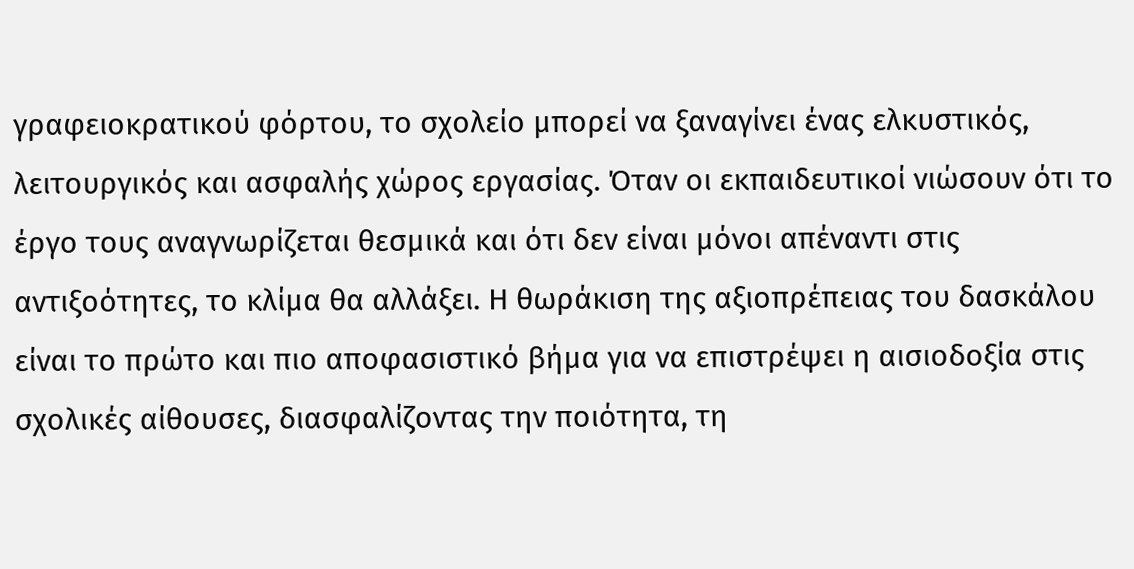γραφειοκρατικού φόρτου, το σχολείο μπορεί να ξαναγίνει ένας ελκυστικός, λειτουργικός και ασφαλής χώρος εργασίας. Όταν οι εκπαιδευτικοί νιώσουν ότι το έργο τους αναγνωρίζεται θεσμικά και ότι δεν είναι μόνοι απέναντι στις αντιξοότητες, το κλίμα θα αλλάξει. Η θωράκιση της αξιοπρέπειας του δασκάλου είναι το πρώτο και πιο αποφασιστικό βήμα για να επιστρέψει η αισιοδοξία στις σχολικές αίθουσες, διασφαλίζοντας την ποιότητα, τη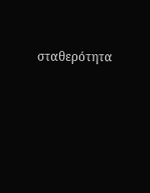σταθερότητα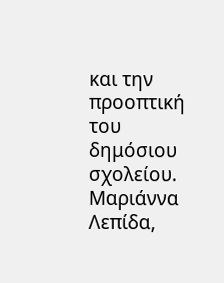και την προοπτική του δημόσιου σχολείου.
Μαριάννα Λεπίδα,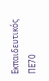Εκπαιδευτικός ΠΕ70